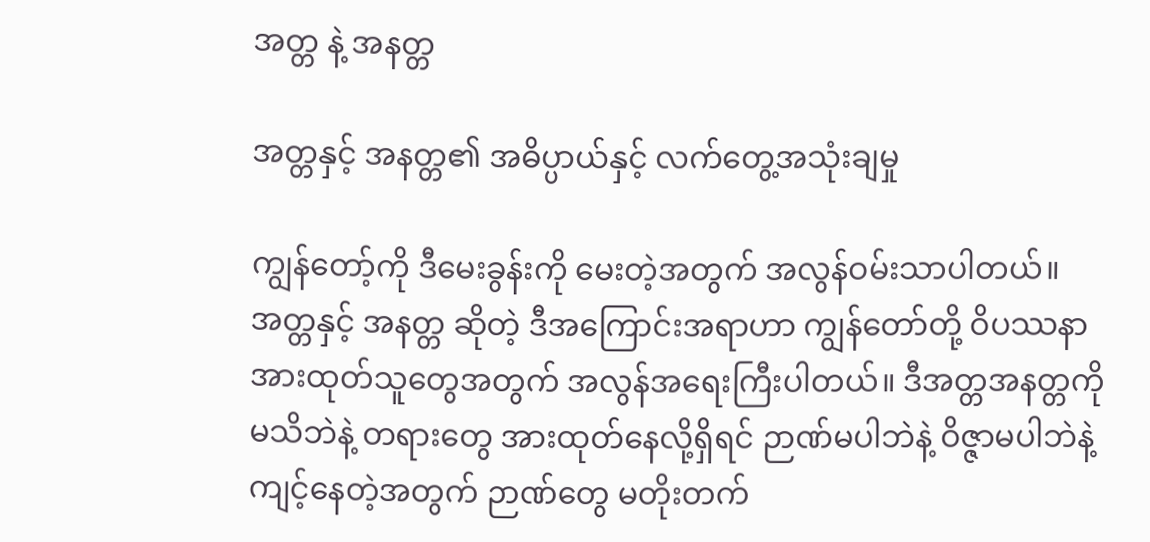အတ္တ နဲ့ အနတ္တ

အတ္တနှင့် အနတ္တ၏ အဓိပ္ပာယ်နှင့် လက်တွေ့အသုံးချမှု

ကျွန်တော့်ကို ဒီမေးခွန်းကို မေးတဲ့အတွက် အလွန်ဝမ်းသာပါတယ်။ အတ္တနှင့် အနတ္တ ဆိုတဲ့ ဒီအကြောင်းအရာဟာ ကျွန်တော်တို့ ဝိပဿနာအားထုတ်သူတွေအတွက် အလွန်အရေးကြီးပါတယ်။ ဒီအတ္တအနတ္တကို မသိဘဲနဲ့ တရားတွေ အားထုတ်နေလို့ရှိရင် ဉာဏ်မပါဘဲနဲ့ ဝိဇ္ဇာမပါဘဲနဲ့ ကျင့်နေတဲ့အတွက် ဉာဏ်တွေ မတိုးတက်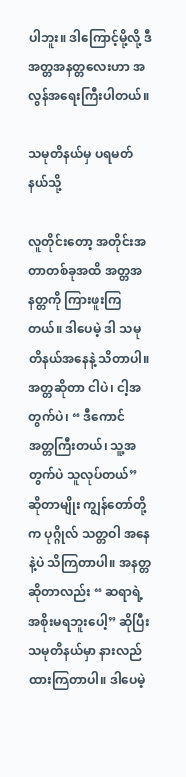ပါဘူး။ ဒါကြောင့်မို့လို့ ဒီအတ္တအနတ္တလေးဟာ အလွန်အရေးကြီးပါတယ်။

သမုတိနယ်မှ ပရမတ်နယ်သို့

လူတိုင်းတော့ အတိုင်းအတာတစ်ခုအထိ အတ္တအနတ္တကို ကြားဖူးကြတယ်။ ဒါပေမဲ့ ဒါ သမုတိနယ်အနေနဲ့ သိတာပါ။ အတ္တဆိုတာ ငါပဲ၊ ငါ့အတွက်ပဲ၊ “ ဒီကောင် အတ္တကြီးတယ်၊ သူ့အတွက်ပဲ သူလုပ်တယ်” ဆိုတာမျိုး ကျွန်တော်တို့က ပုဂ္ဂိုလ် သတ္တဝါ အနေနဲ့ပဲ သိကြတာပါ။ အနတ္တဆိုတာလည်း “ ဆရာရဲ့ အစိုးမရဘူးပေါ့” ဆိုပြီး သမုတိနယ်မှာ နားလည်ထားကြတာပါ။ ဒါပေမဲ့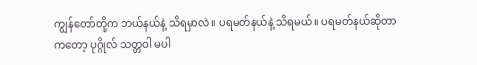ကျွန်တော်တို့က ဘယ်နယ်နဲ့ သိရမှာလဲ။ ပရမတ်နယ်နဲ့ သိရမယ်။ ပရမတ်နယ်ဆိုတာကတော့ ပုဂ္ဂိုလ် သတ္တဝါ မပါ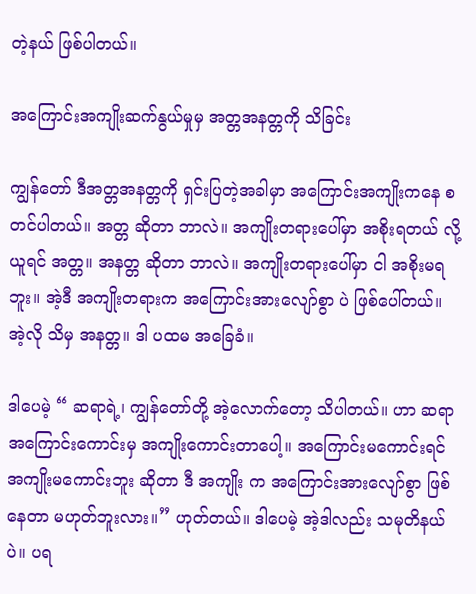တဲ့နယ် ဖြစ်ပါတယ်။

အကြောင်းအကျိုးဆက်နွယ်မှုမှ အတ္တအနတ္တကို သိခြင်း

ကျွန်တော် ဒီအတ္တအနတ္တကို ရှင်းပြတဲ့အခါမှာ အကြောင်းအကျိုးကနေ စတင်ပါတယ်။ အတ္တ ဆိုတာ ဘာလဲ။ အကျိုးတရားပေါ်မှာ အစိုးရတယ် လို့ ယူရင် အတ္တ။ အနတ္တ ဆိုတာ ဘာလဲ။ အကျိုးတရားပေါ်မှာ ငါ အစိုးမရဘူး။ အဲ့ဒီ အကျိုးတရားက အကြောင်းအားလျော်စွာ ပဲ ဖြစ်ပေါ်တယ်။ အဲ့လို သိမှ အနတ္တ။ ဒါ ပထမ အခြေခံ။

ဒါပေမဲ့ “ ဆရာရဲ့၊ ကျွန်တော်တို့ အဲ့လောက်တော့ သိပါတယ်။ ဟာ ဆရာ အကြောင်းကောင်းမှ အကျိုးကောင်းတာပေါ့။ အကြောင်းမကောင်းရင် အကျိုးမကောင်းဘူး ဆိုတာ ဒီ အကျိုး က အကြောင်းအားလျော်စွာ ဖြစ်နေတာ မဟုတ်ဘူးလား။” ဟုတ်တယ်။ ဒါပေမဲ့ အဲ့ဒါလည်း သမုတိနယ်ပဲ။ ပရ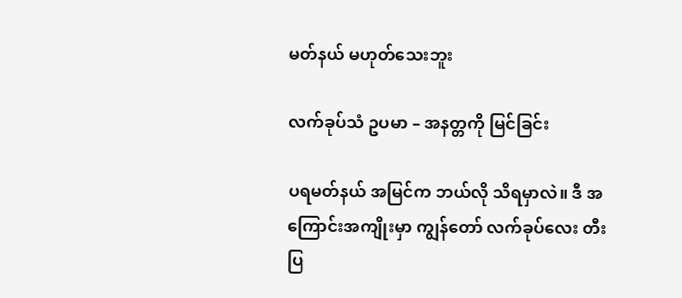မတ်နယ် မဟုတ်သေးဘူး

လက်ခုပ်သံ ဥပမာ – အနတ္တကို မြင်ခြင်း

ပရမတ်နယ် အမြင်က ဘယ်လို သိရမှာလဲ။ ဒီ အကြောင်းအကျိုးမှာ ကျွန်တော် လက်ခုပ်လေး တီးပြ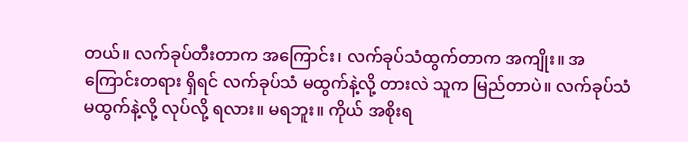တယ်။ လက်ခုပ်တီးတာက အကြောင်း၊ လက်ခုပ်သံထွက်တာက အကျိုး။ အကြောင်းတရား ရှိရင် လက်ခုပ်သံ မထွက်နဲ့လို့ တားလဲ သူက မြည်တာပဲ။ လက်ခုပ်သံ မထွက်နဲ့လို့ လုပ်လို့ ရလား။ မရဘူး။ ကိုယ် အစိုးရ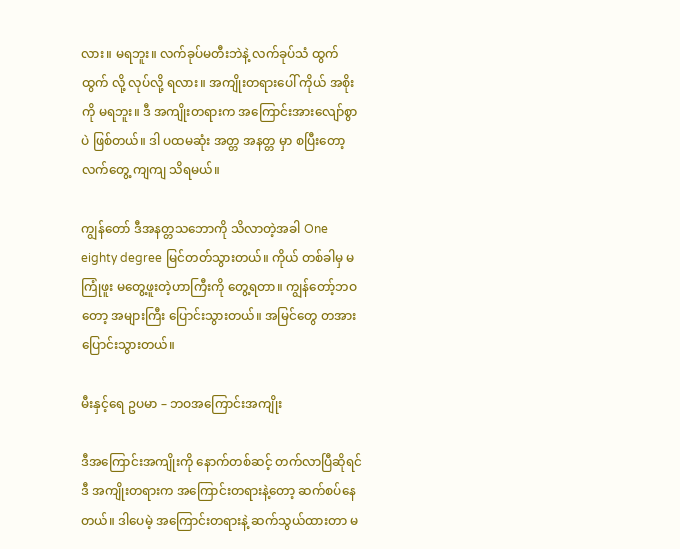လား။ မရဘူး။ လက်ခုပ်မတီးဘဲနဲ့ လက်ခုပ်သံ ထွက်ထွက် လို့ လုပ်လို့ ရလား။ အကျိုးတရားပေါ် ကိုယ် အစိုးကို မရဘူး။ ဒီ အကျိုးတရားက အကြောင်းအားလျော်စွာပဲ ဖြစ်တယ်။ ဒါ ပထမဆုံး အတ္တ အနတ္တ မှာ စပြီးတော့ လက်တွေ့ ကျကျ သိရမယ်။

ကျွန်တော် ဒီအနတ္တသဘောကို သိလာတဲ့အခါ One eighty degree မြင်တတ်သွားတယ်။ ကိုယ် တစ်ခါမှ မကြုံဖူး မတွေ့ဖူးတဲ့ဟာကြီးကို တွေ့ရတာ။ ကျွန်တော့်ဘဝတော့ အများကြီး ပြောင်းသွားတယ်။ အမြင်တွေ တအားပြောင်းသွားတယ်။

မီးနှင့်ရေ ဥပမာ – ဘဝအကြောင်းအကျိုး

ဒီအကြောင်းအကျိုးကို နောက်တစ်ဆင့် တက်လာပြီဆိုရင် ဒီ အကျိုးတရားက အကြောင်းတရားနဲ့တော့ ဆက်စပ်နေတယ်။ ဒါပေမဲ့ အကြောင်းတရားနဲ့ ဆက်သွယ်ထားတာ မ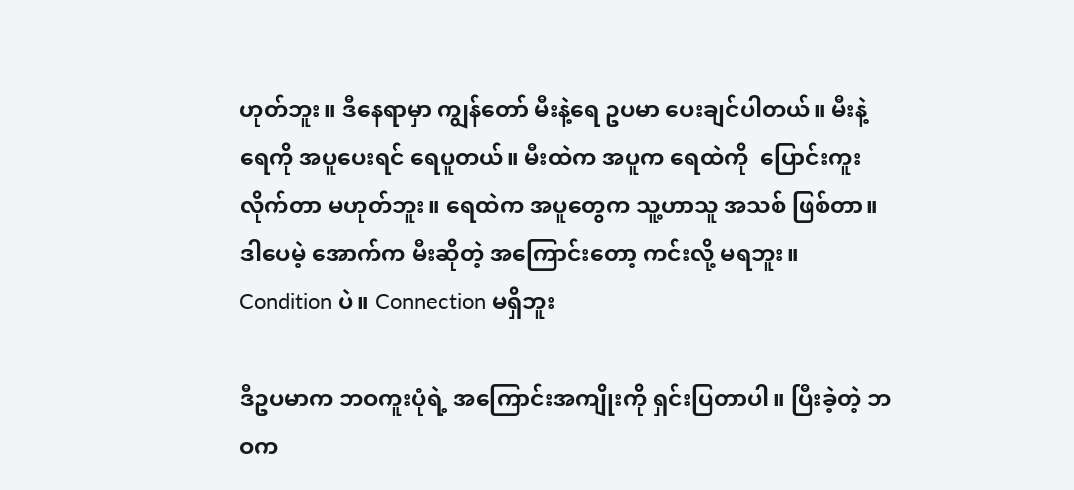ဟုတ်ဘူး။ ဒီနေရာမှာ ကျွန်တော် မီးနဲ့ရေ ဥပမာ ပေးချင်ပါတယ်။ မီးနဲ့ ရေကို အပူပေးရင် ရေပူတယ်။ မီးထဲက အပူက ရေထဲကို  ပြောင်းကူးလိုက်တာ မဟုတ်ဘူး။ ရေထဲက အပူတွေက သူ့ဟာသူ အသစ် ဖြစ်တာ။ ဒါပေမဲ့ အောက်က မီးဆိုတဲ့ အကြောင်းတော့ ကင်းလို့ မရဘူး။ Condition ပဲ။ Connection မရှိဘူး

ဒီဥပမာက ဘဝကူးပုံရဲ့ အကြောင်းအကျိုးကို ရှင်းပြတာပါ။ ပြီးခဲ့တဲ့ ဘဝက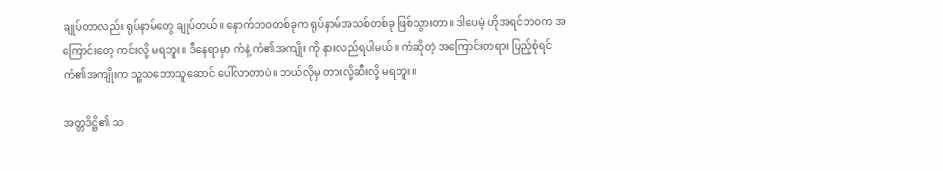ချုပ်တာလည်း ရုပ်နာမ်တွေ ချုပ်တယ်။ နောက်ဘဝတစ်ခုက ရုပ်နာမ်အသစ်တစ်ခု ဖြစ်သွားတာ။ ဒါပေမဲ့ ဟိုအရင်ဘဝက အကြောင်းတေ့ ကင်းလို့ မရဘူး။ ဒီနေရာမှာ ကံနဲ့ ကံ၏အကျိုး ကို နားလည်ရပါမယ်။ ကံဆိုတဲ့ အကြောင်းတရား ပြည့်စုံရင် ကံ၏အကျိုးက သူ့သဘောသူဆောင် ပေါ်လာတာပဲ။ ဘယ်လိုမှ တားလို့ဆီးလို့ မရဘူး။

အတ္တဒိဋ္ဌိ၏ သ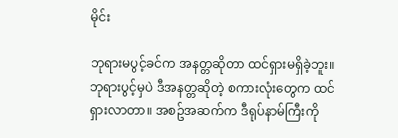မိုင်း

ဘုရားမပွင့်ခင်က အနတ္တဆိုတာ ထင်ရှားမရှိခဲ့ဘူး။ ဘုရားပွင့်မှပဲ ဒီအနတ္တဆိုတဲ့ စကားလုံးတွေက ထင်ရှားလာတာ။ အစဥ်အဆက်က ဒီရုပ်နာမ်ကြီးကို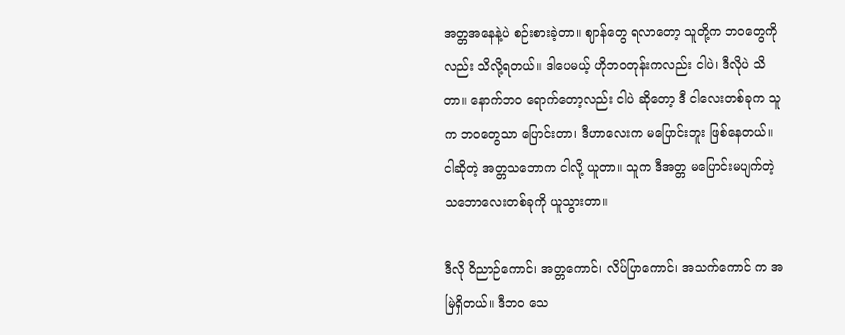အတ္တအနေနဲ့ပဲ စဉ်းစားခဲ့တာ။ ဈာန်တွေ ရလာတော့ သူတို့က ဘဝတွေကိုလည်း သိလို့ရတယ်။ ဒါပေမယ့် ဟိုဘဝတုန်းကလည်း ငါပဲ၊ ဒီလိုပဲ သိတာ။ နောက်ဘဝ ရောက်တော့လည်း ငါပဲ ဆိုတော့ ဒီ ငါလေးတစ်ခုက သူက ဘဝတွေသာ ပြောင်းတာ၊ ဒီဟာလေးက မပြောင်းဘူး ဖြစ်နေတယ်။ ငါဆိုတဲ့ အတ္တသဘောက ငါလို့ ယူတာ။ သူက ဒီအတ္တ မပြောင်းမပျက်တဲ့ သဘောလေးတစ်ခုကို ယူသွားတာ။

ဒီလို ဝိညာဉ်ကောင်၊ အတ္တကောင်၊ လိပ်ပြာကောင်၊ အသက်ကောင် က အမြဲရှိတယ်။ ဒီဘဝ သေ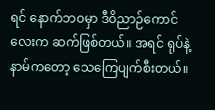ရင် နောက်ဘဝမှာ ဒီဝိညာဉ်ကောင်လေးက ဆက်ဖြစ်တယ်။ အရင် ရုပ်နဲ့နာမ်ကတော့ သေကြေပျက်စီးတယ်။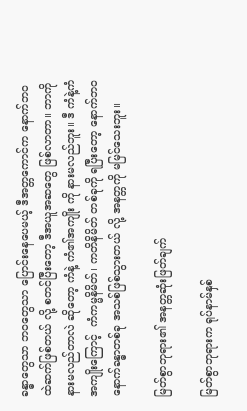ခန္ဓာတွေသာ ဘဝတွေသာ ပြောင်းနေပေမယ့် ဒီအတ္တကောင်က နောက်ဘဝထဲဆက်ဖြစ်တယ် လို့ စတင်ပြီးတော့ ဒီအယူအဆတွေ ဖြစ်လာတာ။ ဘာကို နားမလည်တာလဲ ဆိုတော့ ကံနဲ့ ကံ၏အကျိုး ကို နားမလည်ဘူး။ ဒီ ကံနဲ့ကံအကျိုးကြောင့်  ကံကမ္မနိမိတ်၊ ကတိနိမိတ် တစ်ခုကို ရပြီးတော့ နောက်ဘဝ နောက်ခန္ဓာတစ်ခု အသစ်ဖြစ်သွားတယ် လို့ အနတ္တကို မမြင်သေးဘူး။

မြတ်စွာဘုရား၏ အနတ္တဆုံးဖြတ်ချက်

မြတ်စွာဘုရားက ရုပ်နာမ်နှစ်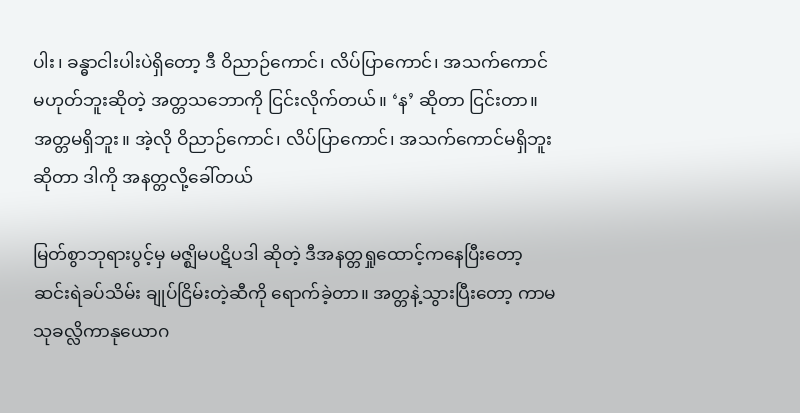ပါး၊ ခန္ဓာငါးပါးပဲရှိတော့ ဒီ ဝိညာဉ်ကောင်၊ လိပ်ပြာကောင်၊ အသက်ကောင်မဟုတ်ဘူးဆိုတဲ့ အတ္တသဘောကို ငြင်းလိုက်တယ်။ ‘န’ ဆိုတာ ငြင်းတာ။ အတ္တမရှိဘူး။ အဲ့လို ဝိညာဉ်ကောင်၊ လိပ်ပြာကောင်၊ အသက်ကောင်မရှိဘူးဆိုတာ ဒါကို အနတ္တလို့ခေါ်တယ်

မြတ်စွာဘုရားပွင့်မှ မဇ္ဈိမပဋိပဒါ ဆိုတဲ့ ဒီအနတ္တရှုထောင့်ကနေပြီးတော့ ဆင်းရဲခပ်သိမ်း ချုပ်ငြိမ်းတဲ့ဆီကို ရောက်ခဲ့တာ။ အတ္တနဲ့သွားပြီးတော့ ကာမသုခလ္လိကာနုယောဂ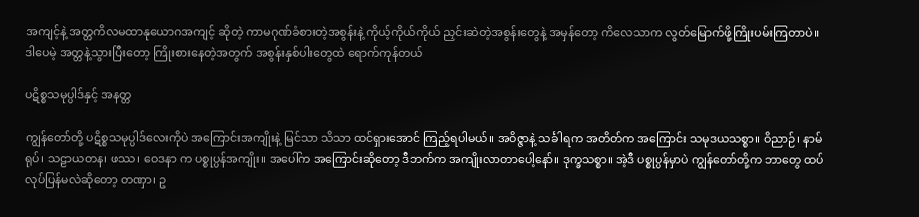အကျင့်နဲ့ အတ္တကိလမထာနုယောဂအကျင့် ဆိုတဲ့ ကာမဂုဏ်ခံစားတဲ့အစွန်းနဲ့ ကိုယ့်ကိုယ်ကိုယ် ညှင်းဆဲတဲ့အစွန်းတွေနဲ့ အမှန်တော့ ကိလေသာက လွတ်မြောက်ဖို့ကြိုးပမ်းကြတာပဲ။ ဒါပေမဲ့ အတ္တနဲ့သွားပြီးတော့ ကြိုးစားနေတဲ့အတွက် အစွန်းနှစ်ပါးတွေထဲ ရောက်ကုန်တယ်

ပဋိစ္စသမုပ္ပါဒ်နှင့် အနတ္တ

ကျွန်တော်တို့ ပဋိစ္စသမုပ္ပါဒ်လေးကိုပဲ အကြောင်းအကျိုးနဲ့ မြင်သာ သိသာ ထင်ရှားအောင် ကြည့်ရပါမယ်။ အဝိဇ္ဇာနဲ့ သင်္ခါရက အတိတ်က အကြောင်း သမုဒယသစ္စာ။ ဝိညာဉ်၊ နာမ်ရုပ်၊ သဠာယတန၊ ဖဿ၊ ဝေဒနာ က ပစ္စုပ္ပန်အကျိုး။ အပေါ်က အကြောင်းဆိုတော့ ဒီဘက်က အကျိုးလာတာပေါ့နော်။ ဒုက္ခသစ္စာ။ အဲ့ဒီ ပစ္စုပ္ပန်မှာပဲ ကျွန်တော်တို့က ဘာတွေ ထပ်လုပ်ပြန်မလဲဆိုတော့ တဏှာ၊ ဥ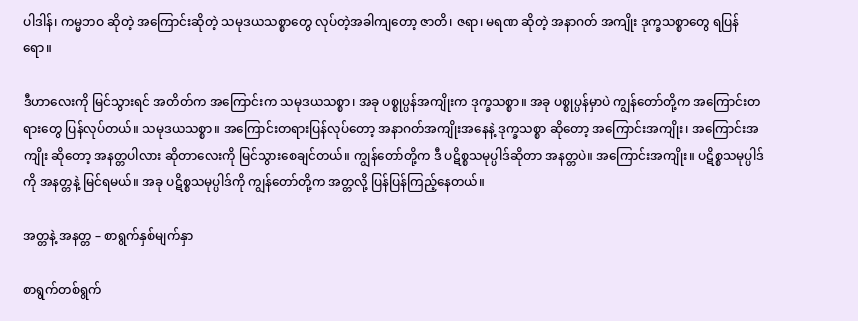ပါဒါန်၊ ကမ္မဘဝ ဆိုတဲ့ အကြောင်းဆိုတဲ့ သမုဒယသစ္စာတွေ လုပ်တဲ့အခါကျတော့ ဇာတိ၊ ဇရာ၊ မရဏ ဆိုတဲ့ အနာဂတ် အကျိုး ဒုက္ခသစ္စာတွေ ရပြန်ရော။

ဒီဟာလေးကို မြင်သွားရင် အတိတ်က အကြောင်းက သမုဒယသစ္စာ၊ အခု ပစ္စုပ္ပန်အကျိုးက ဒုက္ခသစ္စာ။ အခု ပစ္စုပ္ပန်မှာပဲ ကျွန်တော်တို့က အကြောင်းတရားတွေ ပြန်လုပ်တယ်။ သမုဒယသစ္စာ။ အကြောင်းတရားပြန်လုပ်တော့ အနာဂတ်အကျိုးအနေနဲ့ ဒုက္ခသစ္စာ ဆိုတော့ အကြောင်းအကျိုး၊ အကြောင်းအကျိုး ဆိုတော့ အနတ္တပါလား ဆိုတာလေးကို မြင်သွားစေချင်တယ်။ ကျွန်တော်တို့က ဒီ ပဋိစ္စသမုပ္ပါဒ်ဆိုတာ အနတ္တပဲ။ အကြောင်းအကျိုး။ ပဋိစ္စသမုပ္ပါဒ်ကို အနတ္တနဲ့ မြင်ရမယ်။ အခု ပဋိစ္စသမုပ္ပါဒ်ကို ကျွန်တော်တို့က အတ္တလို့ ပြန်ပြန်ကြည့်နေတယ်။

အတ္တနဲ့ အနတ္တ – စာရွက်နှစ်မျက်နှာ

စာရွက်တစ်ရွက်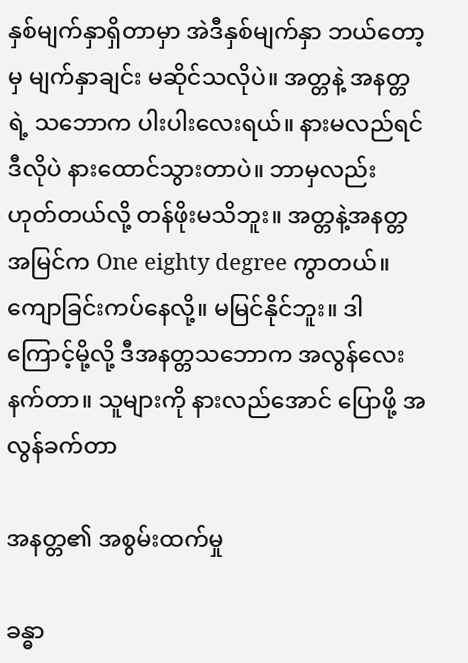နှစ်မျက်နှာရှိတာမှာ အဲဒီနှစ်မျက်နှာ ဘယ်တော့မှ မျက်နှာချင်း မဆိုင်သလိုပဲ။ အတ္တနဲ့ အနတ္တရဲ့ သဘောက ပါးပါးလေးရယ်။ နားမလည်ရင် ဒီလိုပဲ နားထောင်သွားတာပဲ။ ဘာမှလည်း ဟုတ်တယ်လို့ တန်ဖိုးမသိဘူး။ အတ္တနဲ့အနတ္တအမြင်က One eighty degree ကွာတယ်။ ကျောခြင်းကပ်နေလို့။ မမြင်နိုင်ဘူး။ ဒါကြောင့်မို့လို့ ဒီအနတ္တသဘောက အလွန်လေးနက်တာ။ သူများကို နားလည်အောင် ပြောဖို့ အလွန်ခက်တာ

အနတ္တ၏ အစွမ်းထက်မှု

ခန္ဓာ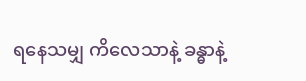ရနေသမျှ ကိလေသာနဲ့ ခန္ဓာနဲ့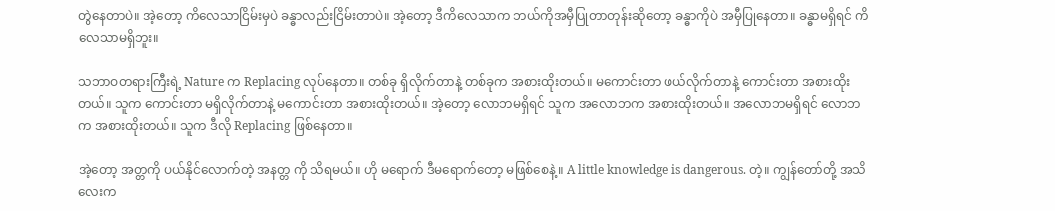တွဲနေတာပဲ။ အဲ့တော့ ကိလေသာငြိမ်းမှပဲ ခန္ဓာလည်းငြိမ်းတာပဲ။ အဲ့တော့ ဒီကိလေသာက ဘယ်ကိုအမှီပြုတာတုန်းဆိုတော့ ခန္ဓာကိုပဲ အမှီပြုနေတာ။ ခန္ဓာမရှိရင် ကိလေသာမရှိဘူး။

သဘာဝတရားကြီးရဲ့ Nature က Replacing လုပ်နေတာ။ တစ်ခု ရှိလိုက်တာနဲ့ တစ်ခုက အစားထိုးတယ်။ မကောင်းတာ ဖယ်လိုက်တာနဲ့ ကောင်းတာ အစားထိုးတယ်။ သူက ကောင်းတာ မရှိလိုက်တာနဲ့ မကောင်းတာ အစားထိုးတယ်။ အဲ့တော့ လောဘမရှိရင် သူက အလောဘက အစားထိုးတယ်။ အလောဘမရှိရင် လောဘက အစားထိုးတယ်။ သူက ဒီလို Replacing ဖြစ်နေတာ။

အဲ့တော့ အတ္တကို ပယ်နိုင်လောက်တဲ့ အနတ္တ ကို သိရမယ်။ ဟို မရောက် ဒီမရောက်တော့ မဖြစ်စေနဲ့။ A little knowledge is dangerous. တဲ့။ ကျွန်တော်တို့ အသိလေးက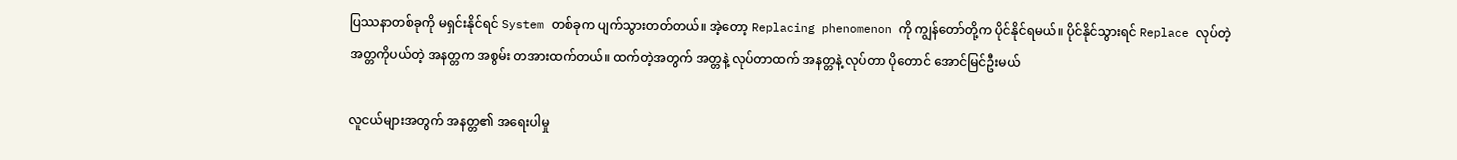ပြဿနာတစ်ခုကို မရှင်းနိုင်ရင် System တစ်ခုက ပျက်သွားတတ်တယ်။ အဲ့တော့ Replacing phenomenon ကို ကျွန်တော်တို့က ပိုင်နိုင်ရမယ်။ ပိုင်နိုင်သွားရင် Replace လုပ်တဲ့ အတ္တကိုပယ်တဲ့ အနတ္တက အစွမ်း တအားထက်တယ်။ ထက်တဲ့အတွက် အတ္တနဲ့ လုပ်တာထက် အနတ္တနဲ့ လုပ်တာ ပိုတောင် အောင်မြင်ဦးမယ်

လူငယ်များအတွက် အနတ္တ၏ အရေးပါမှု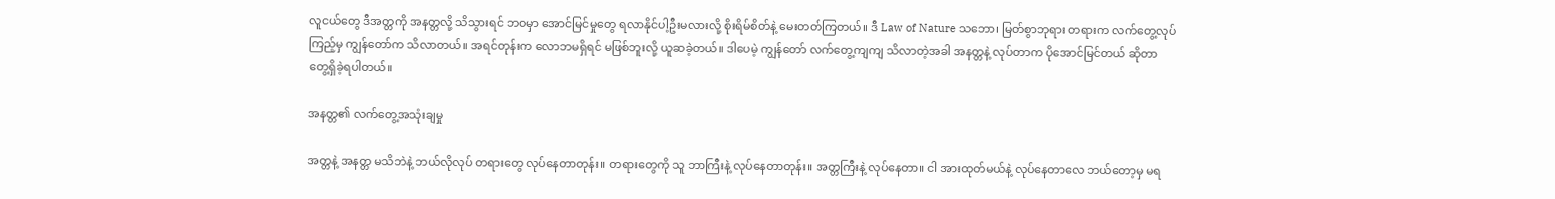လူငယ်တွေ ဒီအတ္တကို အနတ္တလို့ သိသွားရင် ဘဝမှာ အောင်မြင်မှုတွေ ရလာနိုင်ပါ့ဦးမလားလို့ စိုးရိမ်စိတ်နဲ့ မေးတတ်ကြတယ်။ ဒီ Law of Nature သဘော၊ မြတ်စွာဘုရား တရားက လက်တွေ့လုပ်ကြည့်မှ ကျွန်တော်က သိလာတယ်။ အရင်တုန်းက လောဘမရှိရင် မဖြစ်ဘူးလို့ ယူဆခဲ့တယ်။ ဒါပေမဲ့ ကျွန်တော် လက်တွေ့ကျကျ သိလာတဲ့အခါ အနတ္တနဲ့ လုပ်တာက ပိုအောင်မြင်တယ် ဆိုတာ တွေ့ရှိခဲ့ရပါတယ်။

အနတ္တ၏ လက်တွေ့အသုံးချမှု

အတ္တနဲ့ အနတ္တ မသိဘဲနဲ့ ဘယ်လိုလုပ် တရားတွေ လုပ်နေတာတုန်း။ တရားတွေကို သူ ဘာကြီးနဲ့ လုပ်နေတာတုန်း။ အတ္တကြီးနဲ့ လုပ်နေတာ။ ငါ အားထုတ်မယ်နဲ့ လုပ်နေတာလေ ဘယ်တော့မှ မရ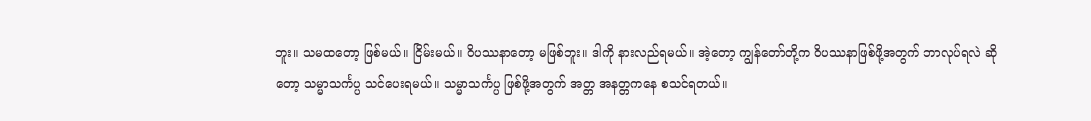ဘူး။ သမထတော့ ဖြစ်မယ်။ ငြိမ်းမယ်။ ဝိပဿနာတော့ မဖြစ်ဘူး။ ဒါကို နားလည်ရမယ်။ အဲ့တော့ ကျွန်တော်တို့က ဝိပဿနာဖြစ်ဖို့အတွက် ဘာလုပ်ရလဲ ဆိုတော့ သမ္မာသင်္ကပ္ပ သင်ပေးရမယ်။ သမ္မာသင်္ကပ္ပ ဖြစ်ဖို့အတွက် အတ္တ အနတ္တကနေ စသင်ရတယ်။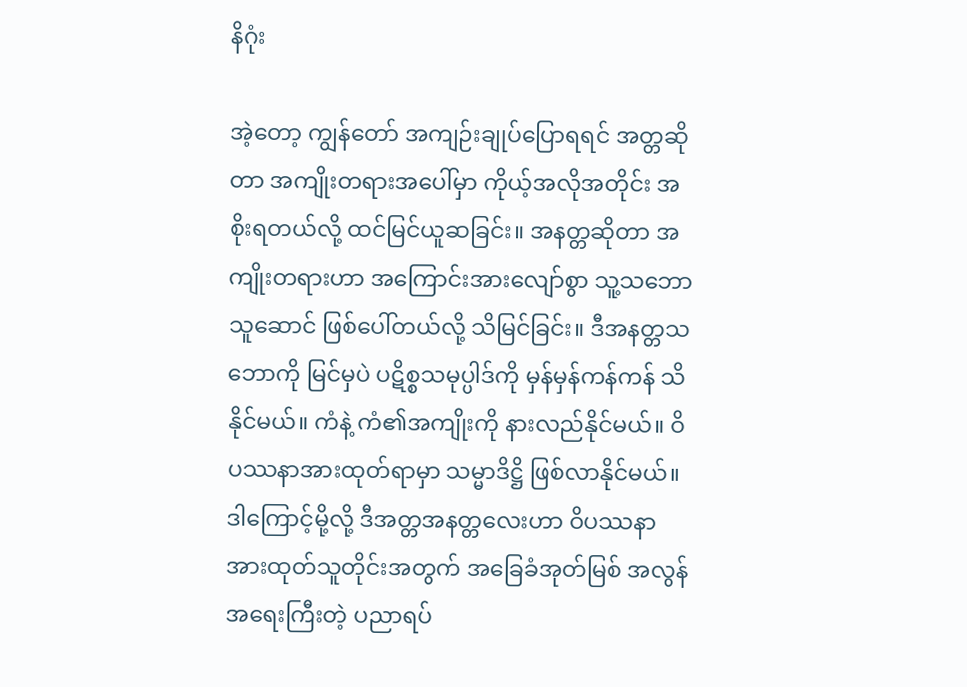နိဂုံး

အဲ့တော့ ကျွန်တော် အကျဉ်းချုပ်ပြောရရင် အတ္တဆိုတာ အကျိုးတရားအပေါ်မှာ ကိုယ့်အလိုအတိုင်း အစိုးရတယ်လို့ ထင်မြင်ယူဆခြင်း။ အနတ္တဆိုတာ အကျိုးတရားဟာ အကြောင်းအားလျော်စွာ သူ့သဘောသူဆောင် ဖြစ်ပေါ်တယ်လို့ သိမြင်ခြင်း။ ဒီအနတ္တသဘောကို မြင်မှပဲ ပဋိစ္စသမုပ္ပါဒ်ကို မှန်မှန်ကန်ကန် သိနိုင်မယ်။ ကံနဲ့ ကံ၏အကျိုးကို နားလည်နိုင်မယ်။ ဝိပဿနာအားထုတ်ရာမှာ သမ္မာဒိဋ္ဌိ ဖြစ်လာနိုင်မယ်။ ဒါကြောင့်မို့လို့ ဒီအတ္တအနတ္တလေးဟာ ဝိပဿနာအားထုတ်သူတိုင်းအတွက် အခြေခံအုတ်မြစ် အလွန်အရေးကြီးတဲ့ ပညာရပ်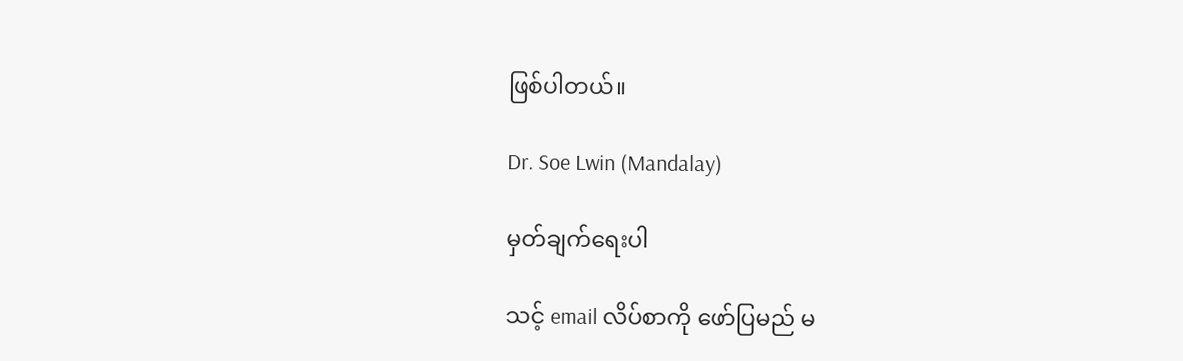ဖြစ်ပါတယ်။

Dr. Soe Lwin (Mandalay)

မှတ်ချက်ရေးပါ

သင့် email လိပ်စာကို ဖော်ပြမည် မ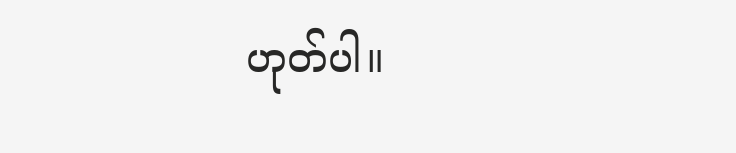ဟုတ်ပါ။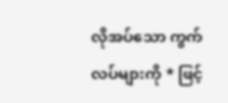လိုအပ်သော ကွက်လပ်များကို * ဖြင့်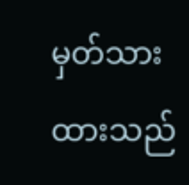မှတ်သားထားသည်